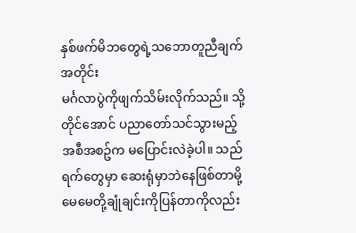နှစ်ဖက်မိဘတွေရဲ့သဘောတူညီချက်အတိုင်း
မင်္ဂလာပွဲကိုဖျက်သိမ်းလိုက်သည်။ သို့တိုင်အောင် ပညာတော်သင်သွားမည့်အစီအစဥ်က မပြောင်းလဲခဲ့ပါ။ သည်ရက်တွေမှာ ဆေးရုံမှာဘဲနေဖြစ်တာမို့ မေမေတို့ချုံချင်းကိုပြန်တာကိုလည်း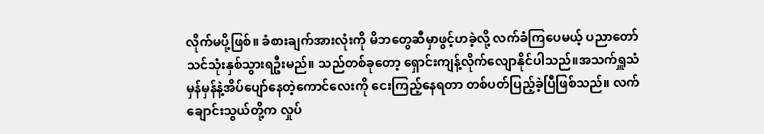လိုက်မပို့ဖြစ်။ ခံစားချက်အားလုံးကို မိဘတွေဆီမှာဖွင့်ဟခဲ့လို့ လက်ခံကြပေမယ့် ပညာတော်သင်သုံးနှစ်သွားရဦးမည်။ သည်တစ်ခုတော့ ရှောင်းကျန့်လိုက်လျောနိုင်ပါသည်။အသက်ရှူသံမှန်မှန်နဲ့အိပ်ပျော်နေတဲ့ကောင်လေးကို ငေးကြည့်နေရတာ တစ်ပတ်ပြည့်ခဲ့ပြီဖြစ်သည်။ လက်ချောင်းသွယ်တို့က လှုပ်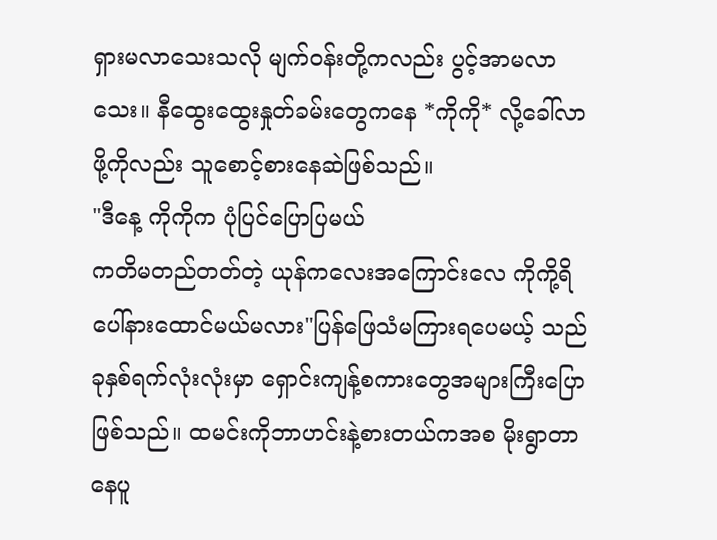ရှားမလာသေးသလို မျက်ဝန်းတို့ကလည်း ပွင့်အာမလာသေး။ နီထွေးထွေးနှုတ်ခမ်းတွေကနေ *ကိုကို* လို့ခေါ်လာဖို့ကိုလည်း သူစောင့်စားနေဆဲဖြစ်သည်။
"ဒီနေ့ ကိုကိုက ပုံပြင်ပြောပြမယ်
ကတိမတည်တတ်တဲ့ ယုန်ကလေးအကြောင်းလေ ကိုကို့ရိပေါ်နားထောင်မယ်မလား"ပြန်ဖြေသံမကြားရပေမယ့် သည်ခုနှစ်ရက်လုံးလုံးမှာ ရှောင်းကျန့်စကားတွေအများကြီးပြောဖြစ်သည်။ ထမင်းကိုဘာဟင်းနဲ့စားတယ်ကအစ မိုးရွာတာနေပူ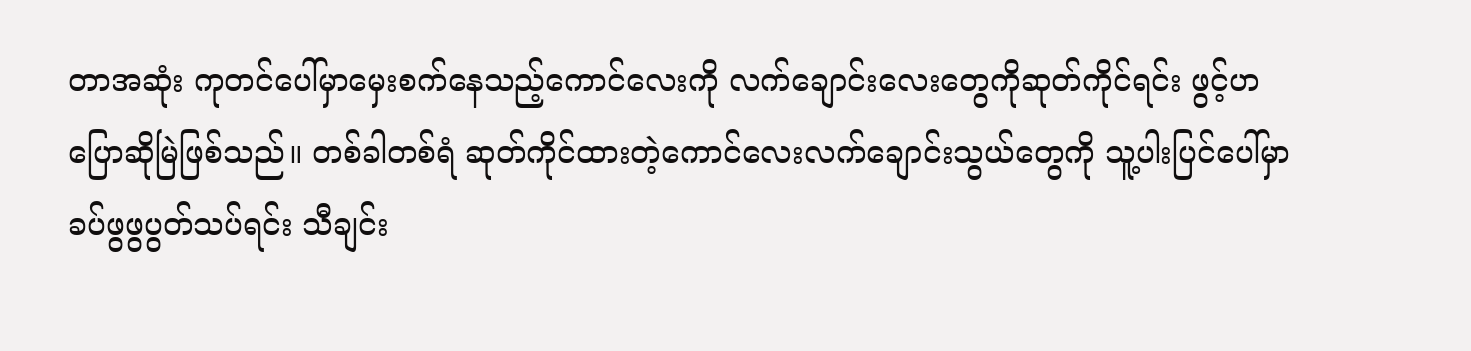တာအဆုံး ကုတင်ပေါ်မှာမှေးစက်နေသည့်ကောင်လေးကို လက်ချောင်းလေးတွေကိုဆုတ်ကိုင်ရင်း ဖွင့်ဟပြောဆိုမြဲဖြစ်သည်။ တစ်ခါတစ်ရံ ဆုတ်ကိုင်ထားတဲ့ကောင်လေးလက်ချောင်းသွယ်တွေကို သူ့ပါးပြင်ပေါ်မှာ ခပ်ဖွဖွပွတ်သပ်ရင်း သီချင်း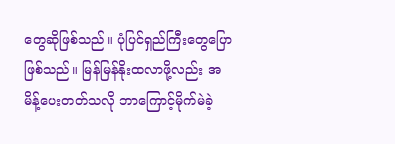တွေဆိုဖြစ်သည်။ ပုံပြင်ရှည်ကြီးတွေပြောဖြစ်သည်။ မြန်မြန်နိုးထလာဖို့လည်း အမိန့်ပေးတတ်သလို ဘာကြောင့်မိုက်မဲခဲ့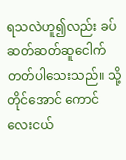ရသလဲဟူ၍လည်း ခပ်ဆတ်ဆတ်ဆူငေါက်တတ်ပါသေးသည်။ သို့တိုင်အောင် ကောင်လေးငယ်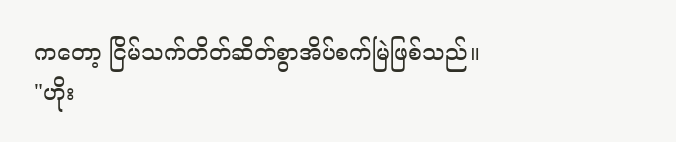ကတော့ ငြိမ်သက်တိတ်ဆိတ်စွာအိပ်စက်မြဲဖြစ်သည်။
"ဟိုး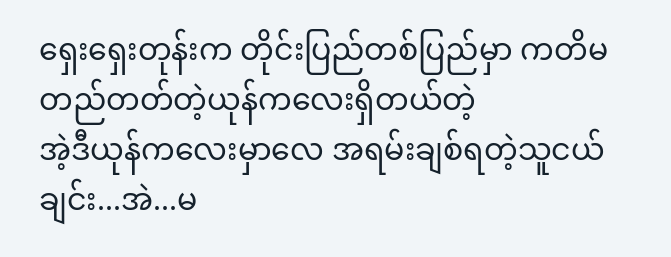ရှေးရှေးတုန်းက တိုင်းပြည်တစ်ပြည်မှာ ကတိမတည်တတ်တဲ့ယုန်ကလေးရှိတယ်တဲ့
အဲ့ဒီယုန်ကလေးမှာလေ အရမ်းချစ်ရတဲ့သူငယ်ချင်း...အဲ...မ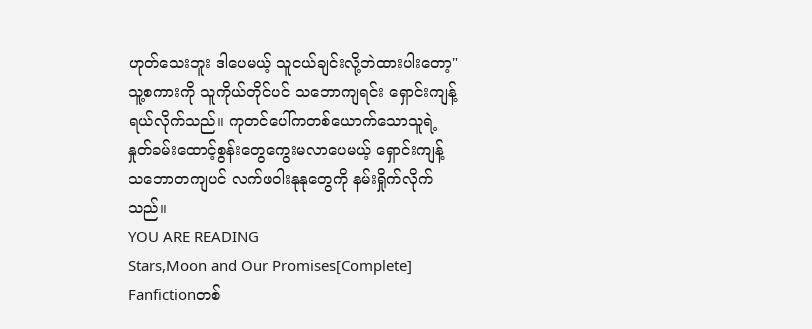ဟုတ်သေးဘူး ဒါပေမယ့် သူငယ်ချင်းလို့ဘဲထားပါးတော့"သူ့စကားကို သူကိုယ်တိုင်ပင် သဘောကျရင်း ရှောင်းကျန့်ရယ်လိုက်သည်။ ကုတင်ပေါ်ကတစ်ယောက်သောသူရဲ့ နှုတ်ခမ်းထောင့်စွန်းတွေကွေးမလာပေမယ့် ရှောင်းကျန့်သဘောတကျပင် လက်ဖဝါးနုနုတွေကို နမ်းရှိုက်လိုက်သည်။
YOU ARE READING
Stars,Moon and Our Promises[Complete]
Fanfictionတစ်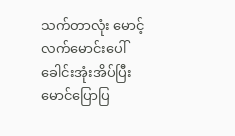သက်တာလုံး မောင့်လက်မောင်းပေါ်ခေါင်းအုံးအိပ်ပြီး မောင်ပြောပြ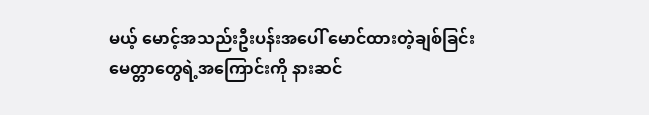မယ့် မောင့်အသည်းဦးပန်းအပေါ် မောင်ထားတဲ့ချစ်ခြင်းမေတ္တာတွေရဲ့အကြောင်းကို နားဆင်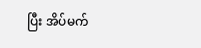ပြီး အိပ်မက်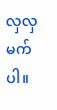လှလှမက်ပါ။